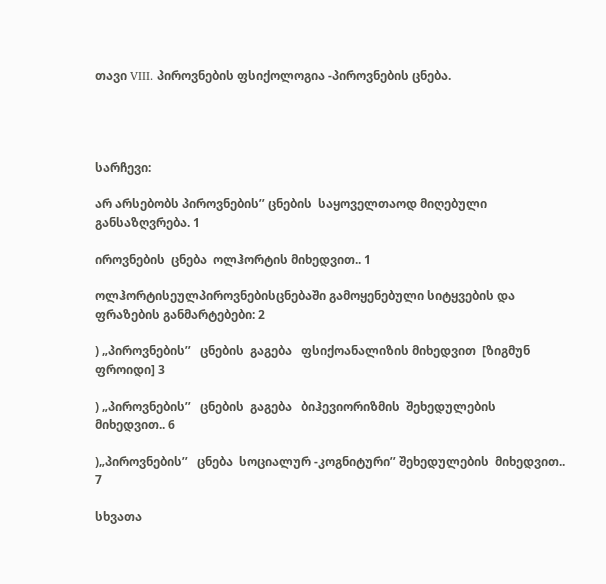თავი VIII. პიროვნების ფსიქოლოგია -პიროვნების ცნება.




სარჩევი:

არ არსებობს პიროვნების’’ ცნების  საყოველთაოდ მიღებული განსაზღვრება. 1

იროვნების  ცნება  ოლჰორტის მიხედვით.. 1

ოლჰორტისეულპიროვნებისცნებაში გამოყენებული სიტყვების და ფრაზების განმარტებები: 2

) „პიროვნების’’   ცნების  გაგება   ფსიქოანალიზის მიხედვით  [ზიგმუნ ფროიდი] 3

) „პიროვნების’’   ცნების  გაგება   ბიჰევიორიზმის  შეხედულების  მიხედვით.. 6

)„პიროვნების’’   ცნება  სოციალურ -კოგნიტური’’ შეხედულების  მიხედვით.. 7

სხვათა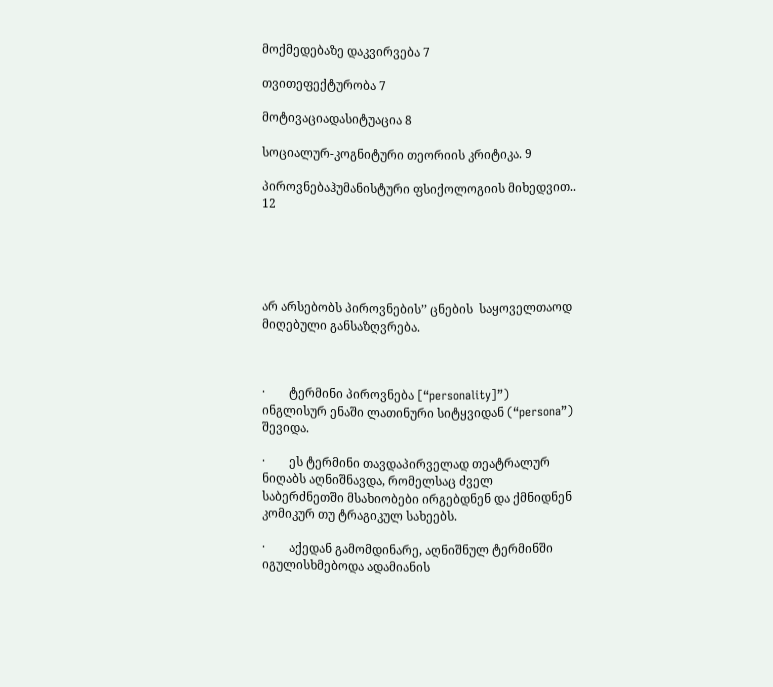მოქმედებაზე დაკვირვება 7

თვითეფექტურობა 7

მოტივაციადასიტუაცია 8

სოციალურ-კოგნიტური თეორიის კრიტიკა. 9

პიროვნებაჰუმანისტური ფსიქოლოგიის მიხედვით.. 12





არ არსებობს პიროვნების’’ ცნების  საყოველთაოდ მიღებული განსაზღვრება.



·        ტერმინი პიროვნება [“personality]”) ინგლისურ ენაში ლათინური სიტყვიდან (“persona”) შევიდა.

·        ეს ტერმინი თავდაპირველად თეატრალურ ნიღაბს აღნიშნავდა, რომელსაც ძველ საბერძნეთში მსახიობები ირგებდნენ და ქმნიდნენ კომიკურ თუ ტრაგიკულ სახეებს.

·        აქედან გამომდინარე, აღნიშნულ ტერმინში იგულისხმებოდა ადამიანის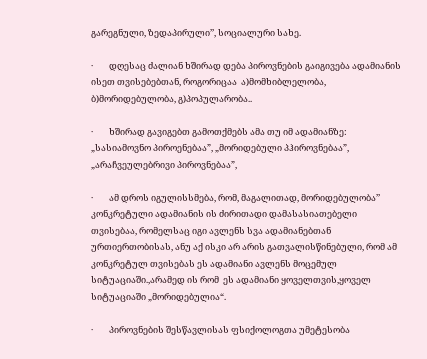გარეგნული, ზედაპირული’’, სოციალური სახე.

·        დღესაც ძალიან ხშირად დება პიროვნების გაიგივება ადამიანის ისეთ თვისებებთან, როგორიცაა  ა)მომხიბლელობა, ბ)მორიდებულობა, გ)პოპულარობა..

·        ხშირად გავიგებთ გამოთქმებს ამა თუ იმ ადამიანზე: „სასიამოვნო პიროენებაა”, „მორიდებული პჰიროვნებაა”, „არაჩვეულებრივი პიროვნებაა”,

·        ამ დროს იგულისსმება, რომ, მაგალითად, მორიდებულობა’’ კონკრეტული ადამიანის ის ძირითადი დამასასიათებელი თვისებაა, რომელსაც იგი ავლენს სვა ადამიანებთან ურთიერთობისას, ანუ აქ ისკი არ არის გათვალისწინებული, რომ ამ კონკრეტულ თვისებას ეს ადამიანი ავლენს მოცემულ სიტუაციაში.,არამედ ის რომ  ეს ადამიანი ყოველთვის,ყოველ სიტუაციაში „მორიდებულია“.

·        პიროვნების შესწავლისას ფსიქოლოგთა უმეტესობა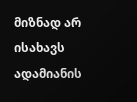მიზნად არ ისახავს ადამიანის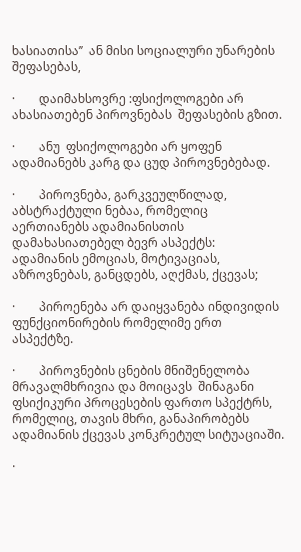ხასიათისა’’  ან მისი სოციალური უნარების  შეფასებას,

·        დაიმახსოვრე :ფსიქოლოგები არ ახასიათებენ პიროვნებას  შეფასების გზით.

·        ანუ  ფსიქოლოგები არ ყოფენ ადამიანებს კარგ და ცუდ პიროვნებებად.

·        პიროვნება, გარკვეულწილად, აბსტრაქტული ნებაა, რომელიც აერთიანებს ადამიანისთის დამახასიათებელ ბევრ ასპექტს: ადამიანის ემოციას, მოტივაციას, აზროვნებას, განცდებს, აღქმას, ქცევას;

·        პიროენება არ დაიყვანება ინდივიდის ფუნქციონირების რომელიმე ერთ ასპექტზე.

·        პიროვნების ცნების მნიშენელობა მრავალმხრივია და მოიცავს  შინაგანი ფსიქიკური პროცესების ფართო სპექტრს, რომელიც, თავის მხრი, განაპირობებს  ადამიანის ქცევას კონკრეტულ სიტუაციაში.

·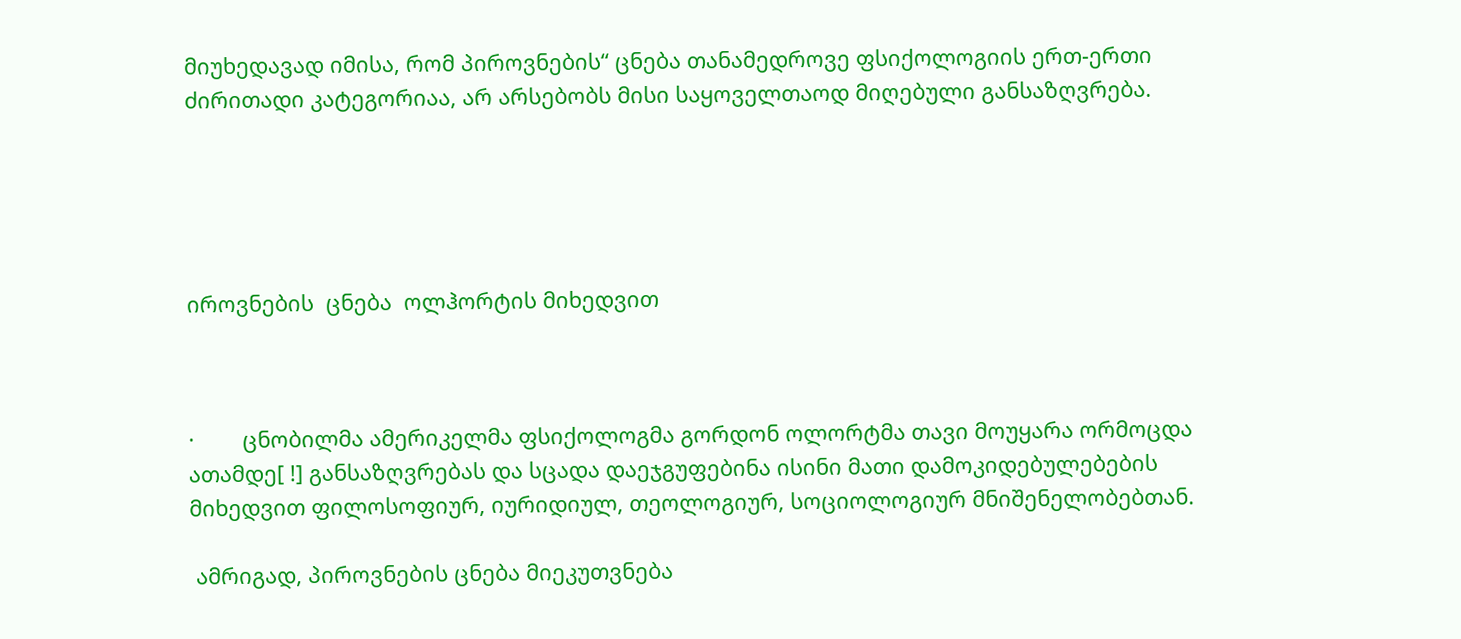მიუხედავად იმისა, რომ პიროვნების“ ცნება თანამედროვე ფსიქოლოგიის ერთ-ერთი ძირითადი კატეგორიაა, არ არსებობს მისი საყოველთაოდ მიღებული განსაზღვრება.





იროვნების  ცნება  ოლჰორტის მიხედვით



·        ცნობილმა ამერიკელმა ფსიქოლოგმა გორდონ ოლორტმა თავი მოუყარა ორმოცდა ათამდე[ !] განსაზღვრებას და სცადა დაეჯგუფებინა ისინი მათი დამოკიდებულებების მიხედვით ფილოსოფიურ, იურიდიულ, თეოლოგიურ, სოციოლოგიურ მნიშენელობებთან.

 ამრიგად, პიროვნების ცნება მიეკუთვნება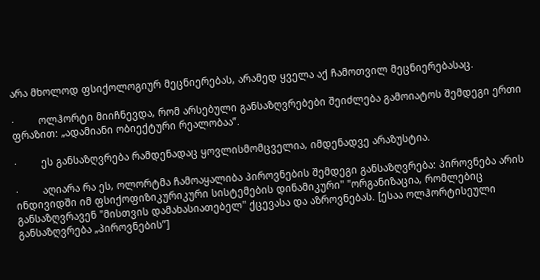არა მხოლოდ ფსიქოლოგიურ მეცნიერებას, არამედ ყველა აქ ჩამოთვილ მეცნიერებასაც.

·        ოლჰორტი მიიჩნევდა, რომ არსებული განსაზღვრებები შეიძლება გამოიატოს შემდეგი ერთი ფრაზით: „ადამიანი ობიექტური რეალობაა”.

·        ეს განსაზღვრება რამდენადაც ყოვლისმომცველია, იმდენადვე არაზუსტია.

·        აღიარა რა ეს, ოლორტმა ჩამოაყალიბა პიროვნების შემდეგი განსაზღვრება: პიროვნება არის ინდივიდში იმ ფსიქოფიზიკურიკური სისტემების დინამიკური'' "ორგანიზაცია, რომლებიც განსაზღვრავენ "მისთვის დამახასიათებელ'' ქცევასა და აზროვნებას. [ესაა ოლჰორტისეული  განსაზღვრება „პიროვნების’’]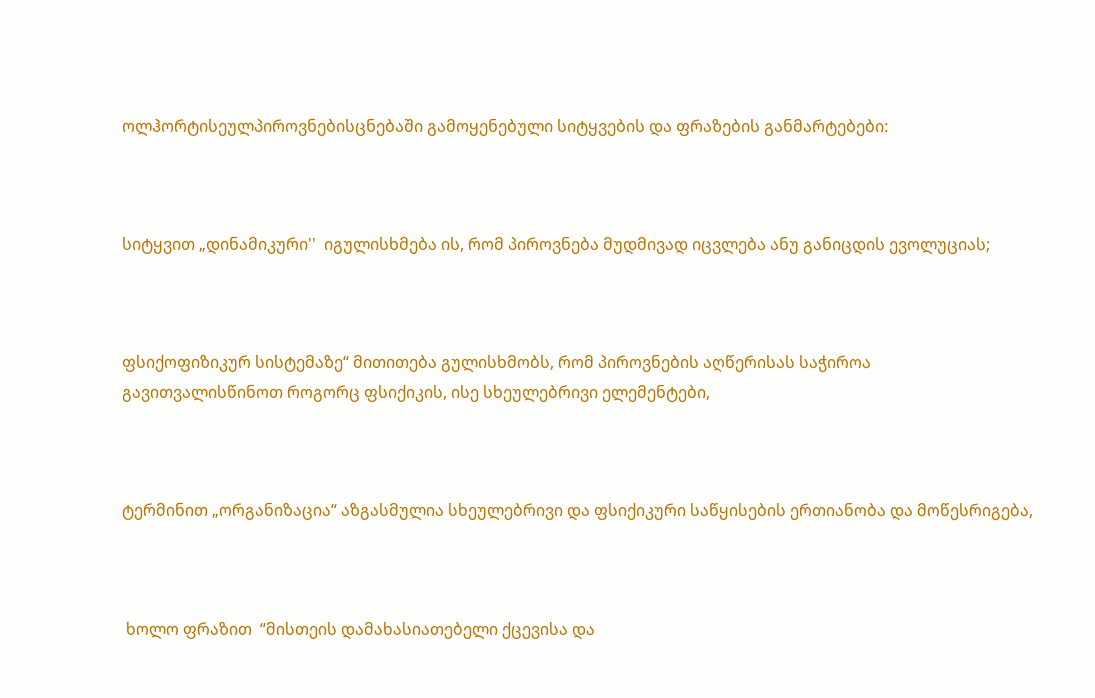ოლჰორტისეულპიროვნებისცნებაში გამოყენებული სიტყვების და ფრაზების განმარტებები:



სიტყვით „დინამიკური''  იგულისხმება ის, რომ პიროვნება მუდმივად იცვლება ანუ განიცდის ევოლუციას;



ფსიქოფიზიკურ სისტემაზე“ მითითება გულისხმობს, რომ პიროვნების აღწერისას საჭიროა გავითვალისწინოთ როგორც ფსიქიკის, ისე სხეულებრივი ელემენტები,



ტერმინით „ორგანიზაცია“ აზგასმულია სხეულებრივი და ფსიქიკური საწყისების ერთიანობა და მოწესრიგება,



 ხოლო ფრაზით  “მისთეის დამახასიათებელი ქცევისა და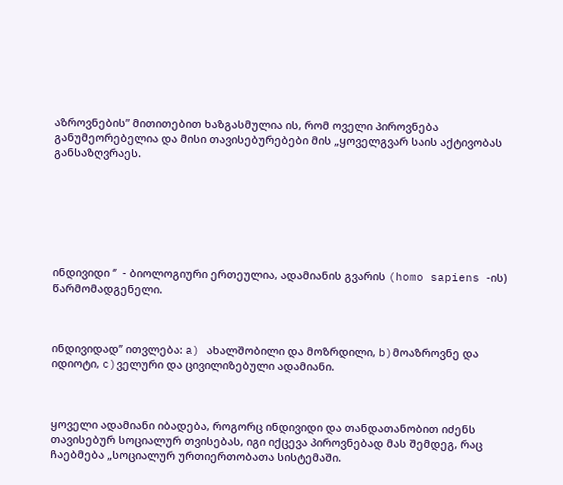აზროვნების” მითითებით ხაზგასმულია ის, რომ ოველი პიროვნება განუმეორებელია და მისი თავისებურებები მის „ყოველგვარ საის აქტივობას განსაზღვრაეს.







ინდივიდი ‘’  - ბიოლოგიური ერთეულია, ადამიანის გვარის (homo sapiens -ის) წარმომადგენელი.



ინდივიდად’’ ითვლება: a) ახალშობილი და მოზრდილი, b)მოაზროვნე და იდიოტი, c)ველური და ცივილიზებული ადამიანი.



ყოველი ადამიანი იბადება, როგორც ინდივიდი და თანდათანობით იძენს თავისებურ სოციალურ თვისებას, იგი იქცევა პიროვნებად მას შემდეგ, რაც ჩაებმება „სოციალურ ურთიერთობათა სისტემაში.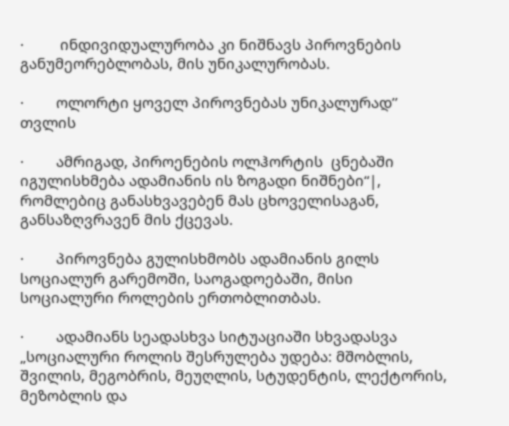·         ინდივიდუალურობა კი ნიშნავს პიროვნების განუმეორებლობას, მის უნიკალურობას.

·        ოლორტი ყოველ პიროვნებას უნიკალურად’’ თვლის

·        ამრიგად, პიროენების ოლჰორტის  ცნებაში იგულისხმება ადამიანის ის ზოგადი ნიშნები“|, რომლებიც განასხვავებენ მას ცხოველისაგან,  განსაზღვრავენ მის ქცევას.

·        პიროვნება გულისხმობს ადამიანის გილს სოციალურ გარემოში, საოგადოებაში, მისი სოციალური როლების ერთობლითბას.

·        ადამიანს სეადასხვა სიტუაციაში სხვადასვა „სოციალური როლის შესრულება უდება: მშობლის, შვილის, მეგობრის, მეუღლის, სტუდენტის, ლექტორის, მეზობლის და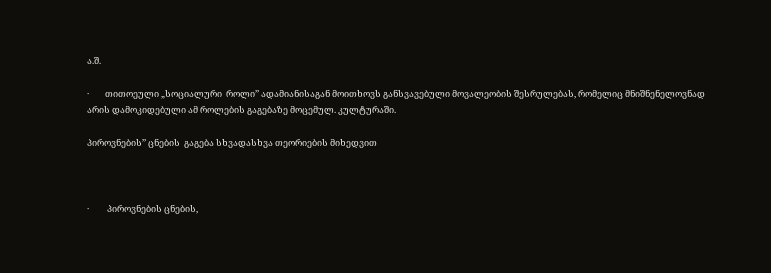ა.შ.

·        თითოეული „სოციალური  როლი’’ ადამიანისაგან მოითხოვს განსვავებული მოვალეობის შესრულებას, რომელიც მნიშნენელოვნად არის დამოკიდებული ამ როლების გაგებაზე მოცემულ. კულტურაში.

პიროვნების’’ ცნების  გაგება სხვადასხვა თეორიების მიხედვით



·         პიროვნების ცნების,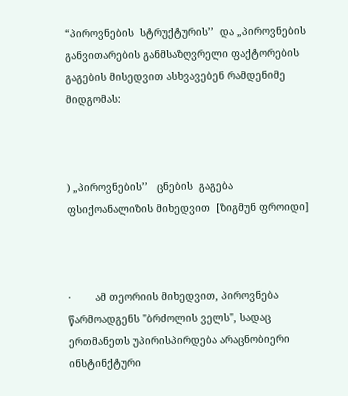“პიროვნების  სტრუქტურის’’  და „პიროვნების  განვითარების განმსაზღვრელი ფაქტორების გაგების მისედვით ასხვავებენ რამდენიმე მიდგომას:



) „პიროვნების’’   ცნების  გაგება   ფსიქოანალიზის მიხედვით  [ზიგმუნ ფროიდი]



·        ამ თეორიის მიხედვით, პიროვნება წარმოადგენს "ბრძოლის ველს", სადაც ერთმანეთს უპირისპირდება არაცნობიერი ინსტინქტური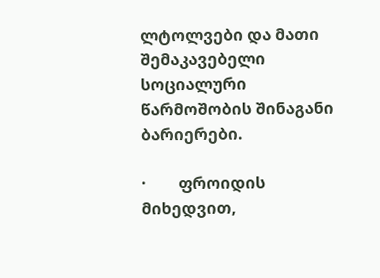ლტოლვები და მათი შემაკავებელი სოციალური წარმოშობის შინაგანი ბარიერები.

·        ფროიდის მიხედვით,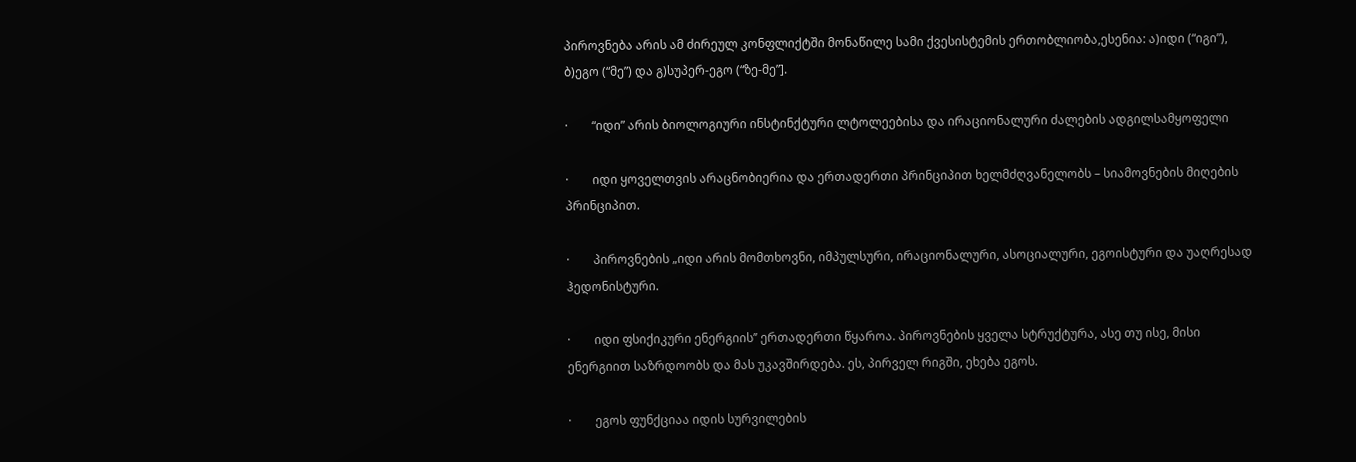პიროვნება არის ამ ძირეულ კონფლიქტში მონაწილე სამი ქვესისტემის ერთობლიობა,ესენია: ა)იდი (“იგი”), ბ)ეგო (“მე”) და გ)სუპერ-ეგო (“ზე-მე”].

·        “იდი” არის ბიოლოგიური ინსტინქტური ლტოლეებისა და ირაციონალური ძალების ადგილსამყოფელი

·        იდი ყოველთვის არაცნობიერია და ერთადერთი პრინციპით ხელმძღვანელობს – სიამოვნების მიღების პრინციპით.

·        პიროვნების „იდი არის მომთხოვნი, იმპულსური, ირაციონალური, ასოციალური, ეგოისტური და უაღრესად ჰედონისტური.

·        იდი ფსიქიკური ენერგიის’’ ერთადერთი წყაროა. პიროვნების ყველა სტრუქტურა, ასე თუ ისე, მისი ენერგიით საზრდოობს და მას უკავშირდება. ეს, პირველ რიგში, ეხება ეგოს.

·        ეგოს ფუნქციაა იდის სურვილების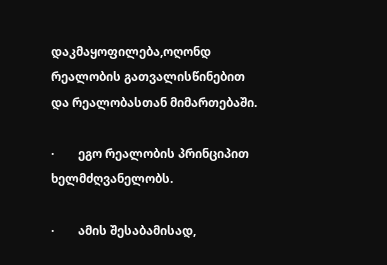დაკმაყოფილება,ოღონდ  რეალობის გათვალისწინებით და რეალობასთან მიმართებაში.

·        ეგო რეალობის პრინციპით ხელმძღვანელობს.

·        ამის შესაბამისად,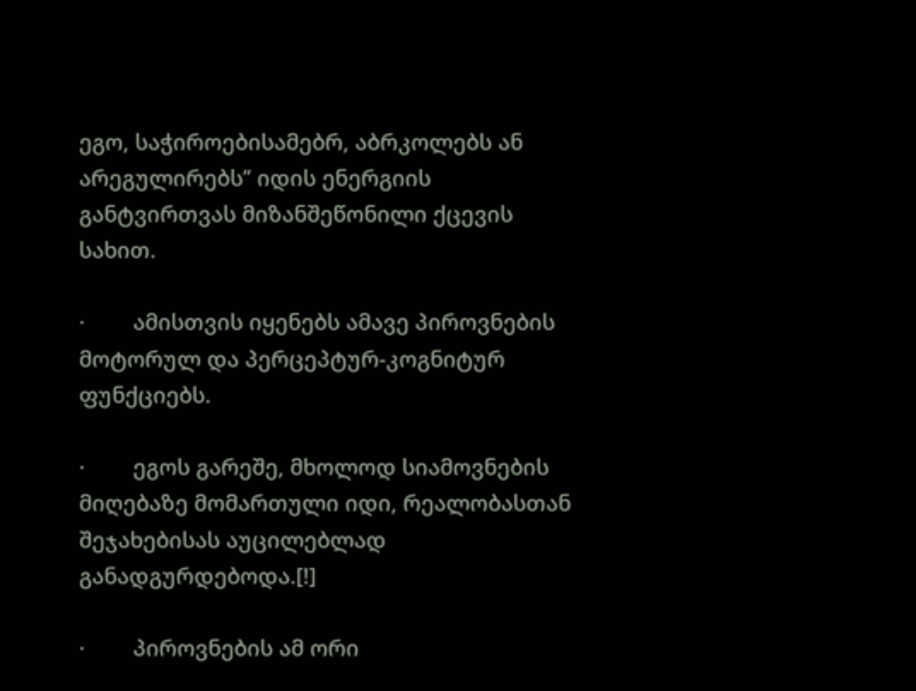ეგო, საჭიროებისამებრ, აბრკოლებს ან არეგულირებს’’ იდის ენერგიის განტვირთვას მიზანშეწონილი ქცევის სახით.

·        ამისთვის იყენებს ამავე პიროვნების მოტორულ და პერცეპტურ-კოგნიტურ ფუნქციებს.

·        ეგოს გარეშე, მხოლოდ სიამოვნების მიღებაზე მომართული იდი, რეალობასთან შეჯახებისას აუცილებლად განადგურდებოდა.[!]

·        პიროვნების ამ ორი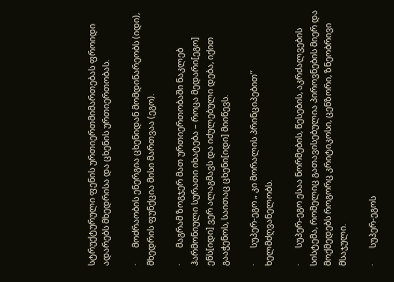სტრუქტურული ფენის ურთიერთმიმართებას ფროიდი ადარებს მხედრისა და ცხენის ურთიერთობას.

·        მოძრაობის ენერგია ცხენიდან მომდინარეობს (იდი), მხედრის ფუნქცია მისი მართვაა (ეგო).

·        მაგრამ ზოგჯერ მათ ურთიერთობაში ნაკლებ ჰარმონიული სურათი იხატება – როცა მედარი[ეგო] ენს[იდი] ვერ ალაგმავს და იძულებული დება, იქით გააჭენოს, საითაც ცხენი[იდი] მიიწევს.

·        სუპერ-ეგო „ კი მორალის პრინციპებით’’ ხელმძღვანელობს.

·        სუპერ-ეგო ესაა ნორმების, წესების, აკრძალვების სისტემა, რომელიც გათავისებულია პიროვნების მიერ და მოქმედებს როგორც კრიტიკოსი, ცენზორი, ზნეობრივი მსაჯული.

·        სუპერ-ეგოს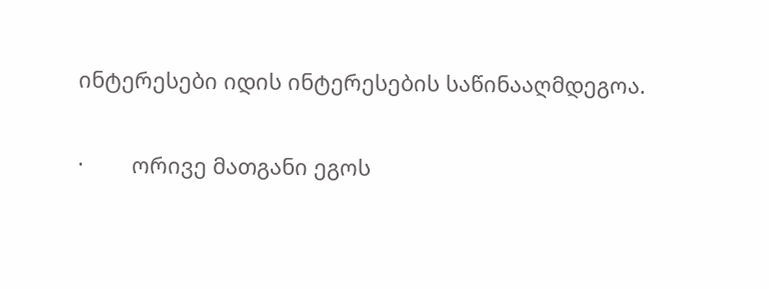ინტერესები იდის ინტერესების საწინააღმდეგოა.

·        ორივე მათგანი ეგოს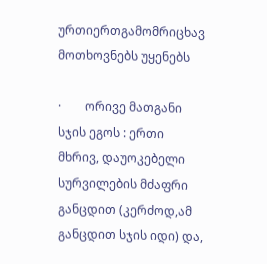ურთიერთგამომრიცხავ მოთხოვნებს უყენებს

·        ორივე მათგანი სჯის ეგოს : ერთი მხრივ, დაუოკებელი სურვილების მძაფრი განცდით (კერძოდ,ამ განცდით სჯის იდი) და,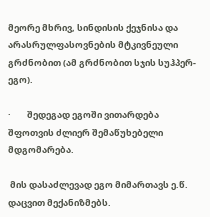მეორე მხრივ, სინდისის ქეჯნისა და არასრულფასოვნების მტკივნეული გრძნობით (ამ გრძნობით სჯის სუჰპერ-ეგო).

·        შედეგად ეგოში ვითარდება შფოთვის ძლიერ შემაწუხებელი მდგომარება.

 მის დასაძლევად ეგო მიმართავს ე.წ. დაცვით მექანიზმებს.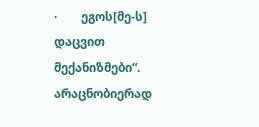·        ეგოს[მე-ს]  დაცვით მექანიზმები“.  არაცნობიერად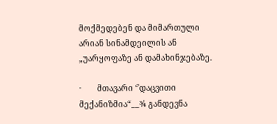მოქმედებენ და მიმართული არიან სინამდეილის ან „უარყოფაზე ან დამახინჯებაზე.

·        მთავარი ‘’დაცვითი მექანიზმია“__¾ განდევნა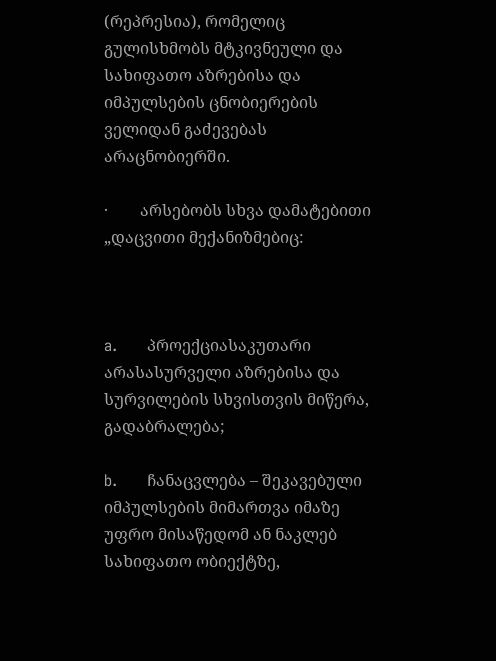(რეპრესია), რომელიც გულისხმობს მტკივნეული და სახიფათო აზრებისა და იმპულსების ცნობიერების ველიდან გაძევებას არაცნობიერში.

·        არსებობს სხვა დამატებითი „დაცვითი მექანიზმებიც:



a.      პროექციასაკუთარი არასასურველი აზრებისა და სურვილების სხვისთვის მიწერა, გადაბრალება;

b.      ჩანაცვლება – შეკავებული იმპულსების მიმართვა იმაზე უფრო მისაწედომ ან ნაკლებ სახიფათო ობიექტზე,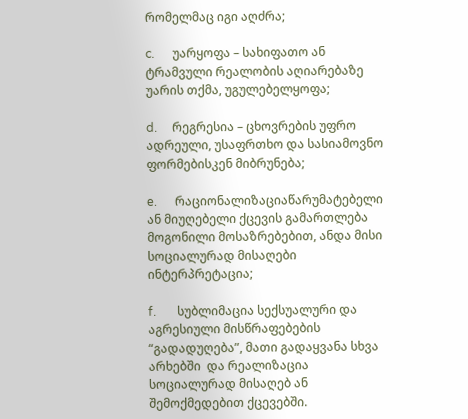რომელმაც იგი აღძრა;

c.      უარყოფა – სახიფათო ან ტრამვული რეალობის აღიარებაზე უარის თქმა, უგულებელყოფა;

d.     რეგრესია – ცხოვრების უფრო ადრეული, უსაფრთხო და სასიამოვნო ფორმებისკენ მიბრუნება;

e.      რაციონალიზაციაწარუმატებელი ან მიუღებელი ქცევის გამართლება მოგონილი მოსაზრებებით, ანდა მისი სოციალურად მისაღები ინტერპრეტაცია;

f.       სუბლიმაცია სექსუალური და აგრესიული მისწრაფებების “გადადუღება”, მათი გადაყვანა სხვა არხებში  და რეალიზაცია სოციალურად მისაღებ ან შემოქმედებით ქცევებში.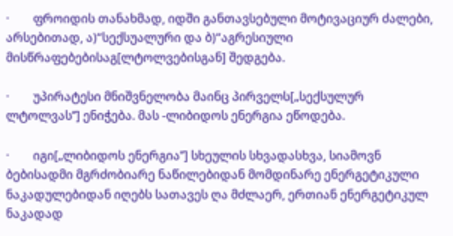·        ფროიდის თანახმად, იდში განთავსებული მოტივაციურ ძალები, არსებითად, ა)“სექსუალური და ბ)“აგრესიული მისწრაფებებისაგ[ლტოლვებისგან] შედგება.

·        უპირატესი მნიშვნელობა მაინც პირველს[„სექსულურ ლტოლვას’’] ენიჭება. მას -ლიბიდოს ენერგია ეწოდება.

·        იგი[„ლიბიდოს ენერგია’’] სხეულის სხვადასხვა, სიამოვნ ბებისადმი მგრძობიარე ნაწილებიდან მომდინარე ენერგეტიკული ნაკადულებიდან იღებს სათავეს ღა მძლაერ, ერთიან ენერგეტიკულ ნაკადად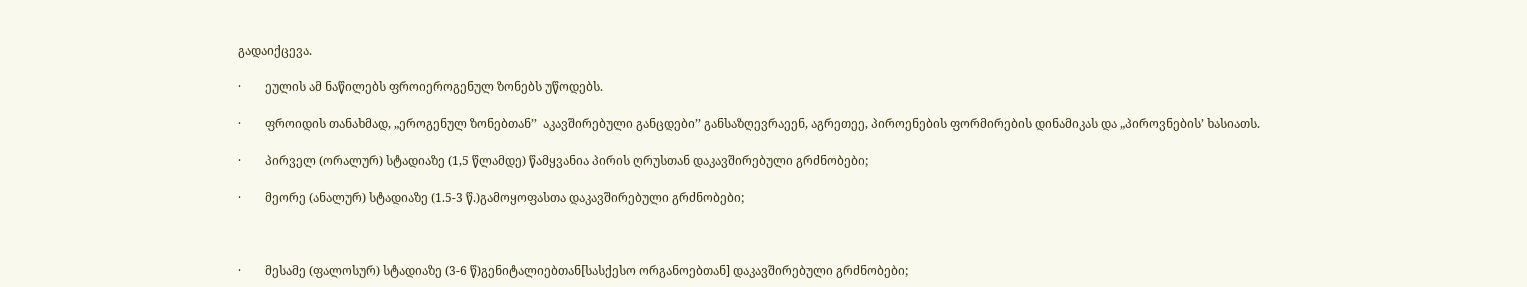გადაიქცევა.

·        ეულის ამ ნაწილებს ფროიეროგენულ ზონებს უწოდებს.

·        ფროიდის თანახმად, „ეროგენულ ზონებთან’’  აკავშირებული განცდები’’ განსაზღევრაეენ, აგრეთეე, პიროენების ფორმირების დინამიკას და „პიროვნების’ ხასიათს.

·        პირველ (ორალურ) სტადიაზე (1,5 წლამდე) წამყვანია პირის ღრუსთან დაკავშირებული გრძნობები;

·        მეორე (ანალურ) სტადიაზე (1.5-3 წ.)გამოყოფასთა დაკავშირებული გრძნობები;



·        მესამე (ფალოსურ) სტადიაზე (3-6 წ)გენიტალიებთან[სასქესო ორგანოებთან] დაკავშირებული გრძნობები;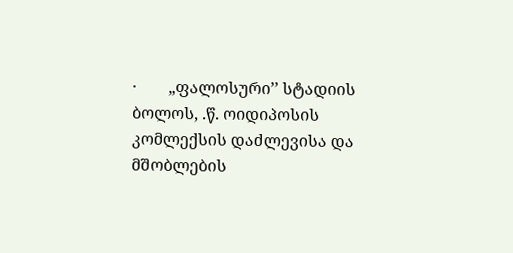·        „ფალოსური’’ სტადიის ბოლოს, .წ. ოიდიპოსის კომლექსის დაძლევისა და მშობლების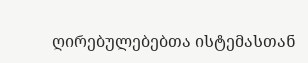ღირებულებებთა ისტემასთან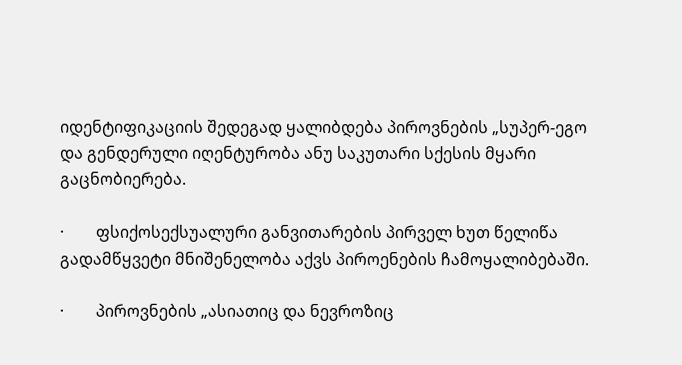იდენტიფიკაციის შედეგად ყალიბდება პიროვნების „სუპერ-ეგო და გენდერული იღენტურობა ანუ საკუთარი სქესის მყარი გაცნობიერება.

·        ფსიქოსექსუალური განვითარების პირველ ხუთ წელიწა გადამწყვეტი მნიშენელობა აქვს პიროენების ჩამოყალიბებაში.

·        პიროვნების „ასიათიც და ნევროზიც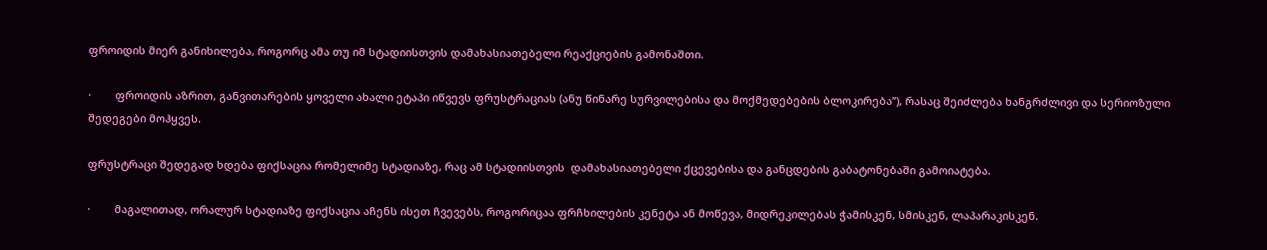ფროიდის მიერ განიხილება, როგორც ამა თუ იმ სტადიისთვის დამახასიათებელი რეაქციების გამონაშთი.

·        ფროიდის აზრით, განვითარების ყოველი ახალი ეტაპი იწვევს ფრუსტრაციას (ანუ წინარე სურვილებისა და მოქმედებების ბლოკირება’’), რასაც შეიძლება ხანგრძლივი და სერიოზული შედეგები მოჰყვეს.

ფრუსტრაცი შედეგად ხდება ფიქსაცია რომელიმე სტადიაზე, რაც ამ სტადიისთვის  დამახასიათებელი ქცევებისა და განცდების გაბატონებაში გამოიატება.

·        მაგალითად, ორალურ სტადიაზე ფიქსაცია აჩენს ისეთ ჩვევებს, როგორიცაა ფრჩხილების კენეტა ან მოწევა, მიდრეკილებას ჭამისკენ, სმისკენ, ლაპარაკისკენ.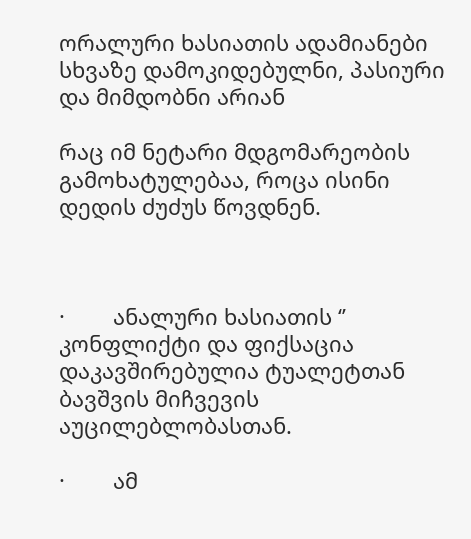ორალური ხასიათის ადამიანები  სხვაზე დამოკიდებულნი, პასიური და მიმდობნი არიან

რაც იმ ნეტარი მდგომარეობის გამოხატულებაა, როცა ისინი დედის ძუძუს წოვდნენ.



·        ანალური ხასიათის ‘’   კონფლიქტი და ფიქსაცია დაკავშირებულია ტუალეტთან ბავშვის მიჩვევის აუცილებლობასთან.

·        ამ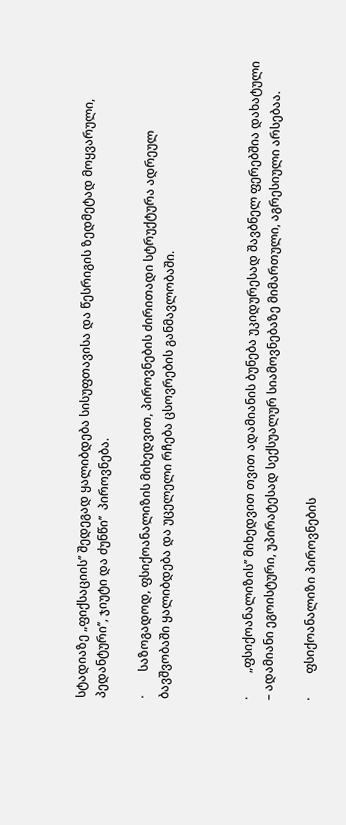სტადიაზე „ფიქსაციის’’ შედეგად ყალიბდება სისუფთავისა და წესრიგის ზედმეტად მოყვარული, პედანტური’’, ჯიუტი და ძუნწი’’  პიროვნება.

·        საზოგადოდ, ფსიქოანალიზის მიხედვით, პიროვნების ძირითადი სტრუქტურა ადრეულ ბავშვობაში ყალიბდება და უცელელი რჩება ცსოვრების განმავლობაში.



·        „ფსიქოანალიზის’’ მიხედვით თვით ადამიანის ბუნება უკიდურესად შავბნელ ფერებშია დახატული – ადამიანი ეგოისტური, უპირატესად სექსუალურ სიამოვნებაზე მიმართული, აგრესიული არსებაა.

·        ფსიქოანალიზი პიროვნების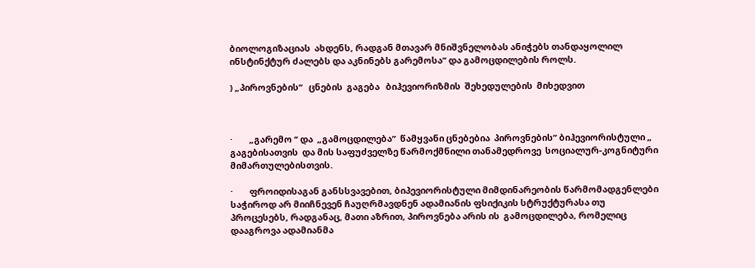ბიოლოგიზაციას  ახდენს, რადგან მთავარ მნიშვნელობას ანიჭებს თანდაყოლილ ინსტინქტურ ძალებს და აკნინებს გარემოსა’’ და გამოცდილების როლს.

) „პიროვნების’’   ცნების  გაგება   ბიჰევიორიზმის  შეხედულების  მიხედვით



·        „გარემო ‘’ და  „გამოცდილება’’  წამყვანი ცნებებია  პიროვნების’’ ბიჰევიორისტული „ გაგებისათვის  და მის საფუძველზე წარმოქმნილი თანამედროვე  სოციალურ-კოგნიტური მიმართულებისთვის.

·        ფროიდისაგან განსსვავებით, ბიპევიორისტული მიმდინარეობის წარმომადგენლები საჭიროდ არ მიიჩნევენ ჩაუღრმავდნენ ადამიანის ფსიქიკის სტრუქტურასა თუ პროცესებს, რადგანაც, მათი აზრით, პიროვნება არის ის  გამოცდილება, რომელიც დააგროვა ადამიანმა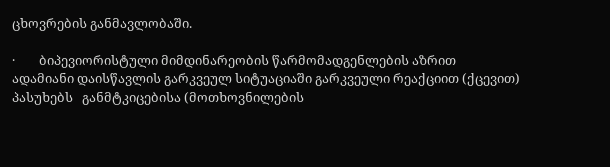ცხოვრების განმავლობაში.

·        ბიპევიორისტული მიმდინარეობის წარმომადგენლების აზრით   ადამიანი დაისწავლის გარკვეულ სიტუაციაში გარკვეული რეაქციით (ქცევით) პასუხებს   განმტკიცებისა (მოთხოვნილების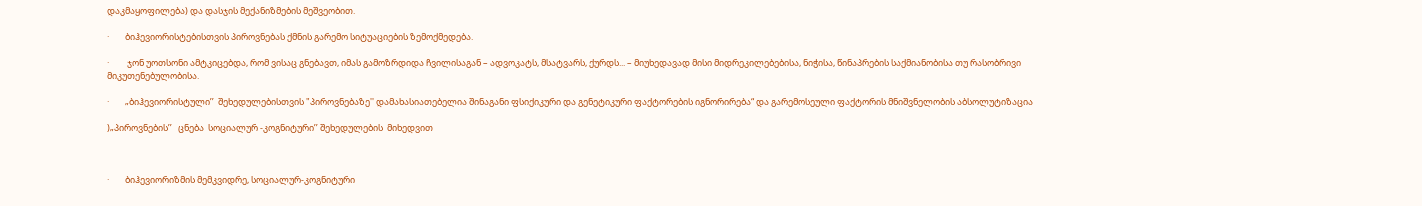დაკმაყოფილება) და დასჯის მექანიზმების მეშვეობით.

·        ბიჰევიორისტებისთვის პიროვნებას ქმნის გარემო სიტუაციების ზემოქმედება.

·         ჯონ უოთსონი ამტკიცებდა, რომ ვისაც გნებავთ, იმას გამოზრდიდა ჩვილისაგან – ადვოკატს, მსატვარს, ქურდს... – მიუხედავად მისი მიდრეკილებებისა, ნიჭისა, წინაპრების საქმიანობისა თუ რასობრივი მიკუთენებულობისა.

·        „ბიჰევიორისტული’’  შეხედულებისთვის "პიროვნებაზე'' დამახასიათებელია შინაგანი ფსიქიკური და გენეტიკური ფაქტორების იგნორირება“ და გარემოსეული ფაქტორის მნიშვნელობის აბსოლუტიზაცია

)„პიროვნების’’   ცნება  სოციალურ -კოგნიტური’’ შეხედულების  მიხედვით



·        ბიჰევიორიზმის მემკვიდრე, სოციალურ-კოგნიტური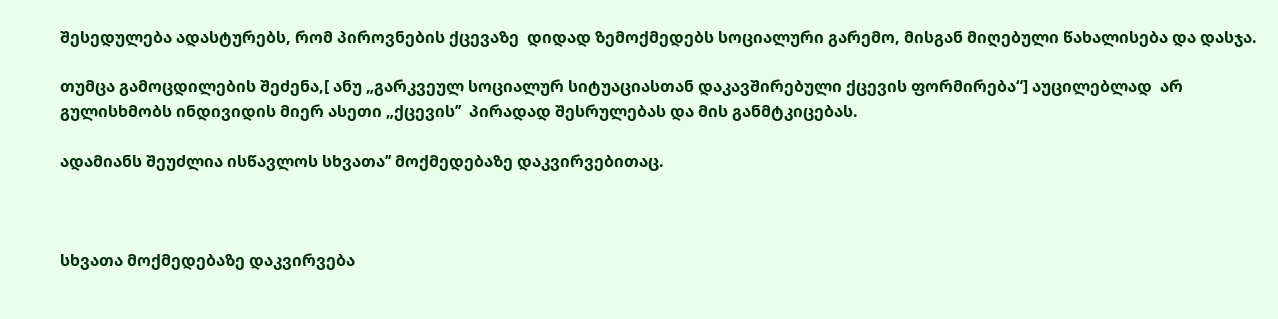შესედულება ადასტურებს, რომ პიროვნების ქცევაზე  დიდად ზემოქმედებს სოციალური გარემო, მისგან მიღებული წახალისება და დასჯა.

თუმცა გამოცდილების შეძენა,[ ანუ „გარკვეულ სოციალურ სიტუაციასთან დაკავშირებული ქცევის ფორმირება“] აუცილებლად  არ გულისხმობს ინდივიდის მიერ ასეთი „ქცევის’’  პირადად შესრულებას და მის განმტკიცებას.

ადამიანს შეუძლია ისწავლოს სხვათა’’ მოქმედებაზე დაკვირვებითაც.



სხვათა მოქმედებაზე დაკვირვება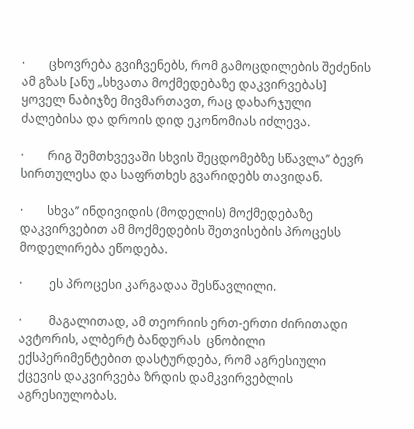·        ცხოვრება გვიჩვენებს, რომ გამოცდილების შეძენის ამ გზას [ანუ „სხვათა მოქმედებაზე დაკვირვებას]  ყოველ ნაბიჯზე მივმართავთ, რაც დახარჯული ძალებისა და დროის დიდ ეკონომიას იძლევა.

·        რიგ შემთხვევაში სხვის შეცდომებზე სწავლა’’ ბევრ სირთულესა და საფრთხეს გვარიდებს თავიდან.

·        სხვა’’ ინდივიდის (მოდელის) მოქმედებაზე დაკვირვებით ამ მოქმედების შეთვისების პროცესს მოდელირება ეწოდება.

·         ეს პროცესი კარგადაა შესწავლილი.

·         მაგალითად, ამ თეორიის ერთ-ერთი ძირითადი ავტორის, ალბერტ ბანდურას  ცნობილი ექსპერიმენტებით დასტურდება, რომ აგრესიული ქცევის დაკვირვება ზრდის დამკვირვებლის აგრესიულობას.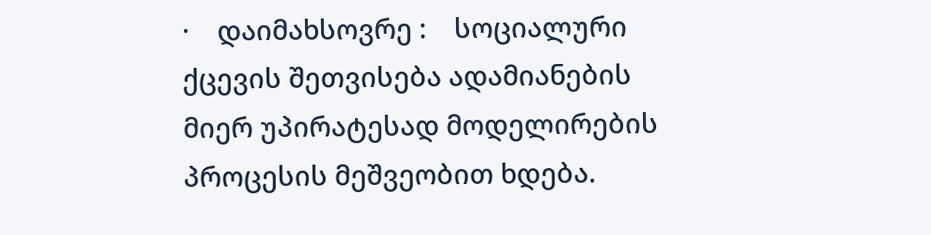·    დაიმახსოვრე :    სოციალური ქცევის შეთვისება ადამიანების მიერ უპირატესად მოდელირების პროცესის მეშვეობით ხდება.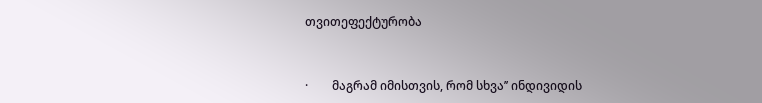თვითეფექტურობა



·        მაგრამ იმისთვის, რომ სხვა’’ ინდივიდის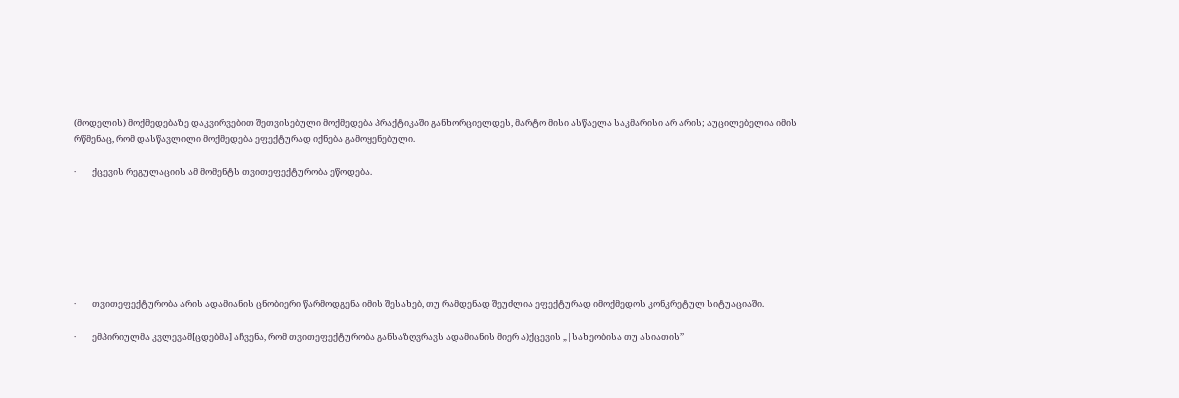(მოდელის) მოქმედებაზე დაკვირვებით შეთვისებული მოქმედება პრაქტიკაში განხორციელდეს, მარტო მისი ასწაელა საკმარისი არ არის; აუცილებელია იმის რწმენაც, რომ დასწავლილი მოქმედება ეფექტურად იქნება გამოყენებული.

·        ქცევის რეგულაციის ამ მომენტს თვითეფექტურობა ეწოდება.







·        თვითეფექტურობა არის ადამიანის ცნობიერი წარმოდგენა იმის შესახებ, თუ რამდენად შეუძლია ეფექტურად იმოქმედოს კონკრეტულ სიტუაციაში.

·        ემპირიულმა კვლევამ[ცდებმა] აჩვენა, რომ თვითეფექტურობა განსაზღვრავს ადამიანის მიერ ა)ქცევის „|სახეობისა თუ ასიათის’’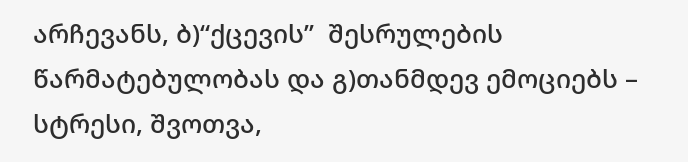არჩევანს, ბ)“ქცევის’’  შესრულების წარმატებულობას და გ)თანმდევ ემოციებს – სტრესი, შვოთვა,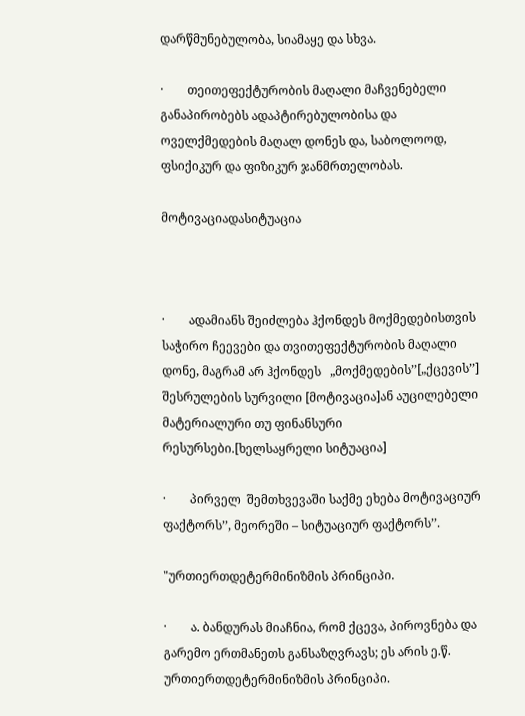დარწმუნებულობა, სიამაყე და სხვა.

·        თეითეფექტურობის მაღალი მაჩვენებელი განაპირობებს ადაპტირებულობისა და ოველქმედების მაღალ დონეს და, საბოლოოდ, ფსიქიკურ და ფიზიკურ ჯანმრთელობას.

მოტივაციადასიტუაცია



·        ადამიანს შეიძლება ჰქონდეს მოქმედებისთვის საჭირო ჩეევები და თვითეფექტურობის მაღალი დონე, მაგრამ არ ჰქონდეს   „მოქმედების’’[„ქცევის’’]  შესრულების სურვილი [მოტივაცია]ან აუცილებელი მატერიალური თუ ფინანსური რესურსები.[ხელსაყრელი სიტუაცია]

·        პირველ  შემთხვევაში საქმე ეხება მოტივაციურ ფაქტორს’’, მეორეში – სიტუაციურ ფაქტორს’’.

"ურთიერთდეტერმინიზმის პრინციპი.

·        ა. ბანდურას მიაჩნია, რომ ქცევა, პიროვნება და გარემო ერთმანეთს განსაზღვრავს; ეს არის ე.წ. ურთიერთდეტერმინიზმის პრინციპი.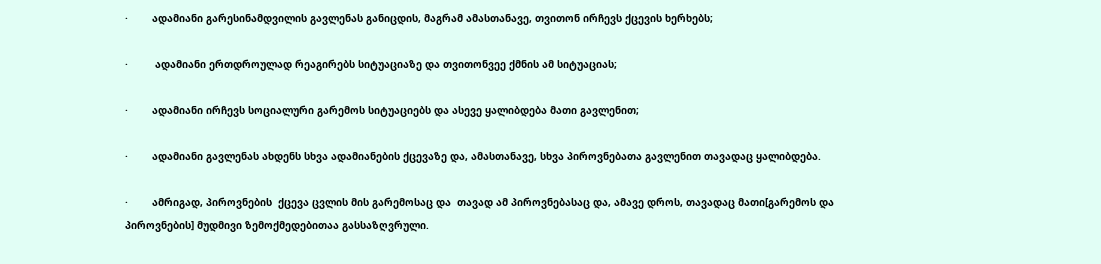·        ადამიანი გარესინამდვილის გავლენას განიცდის, მაგრამ ამასთანავე, თვითონ ირჩევს ქცევის ხერხებს;

·         ადამიანი ერთდროულად რეაგირებს სიტუაციაზე და თვითონვეე ქმნის ამ სიტუაციას;

·        ადამიანი ირჩევს სოციალური გარემოს სიტუაციებს და ასევე ყალიბდება მათი გავლენით;

·        ადამიანი გავლენას ახდენს სხვა ადამიანების ქცევაზე და, ამასთანავე, სხვა პიროვნებათა გავლენით თავადაც ყალიბდება.

·        ამრიგად, პიროვნების  ქცევა ცვლის მის გარემოსაც და  თავად ამ პიროვნებასაც და, ამავე დროს, თავადაც მათი[გარემოს და პიროვნების] მუდმივი ზემოქმედებითაა გასსაზღვრული.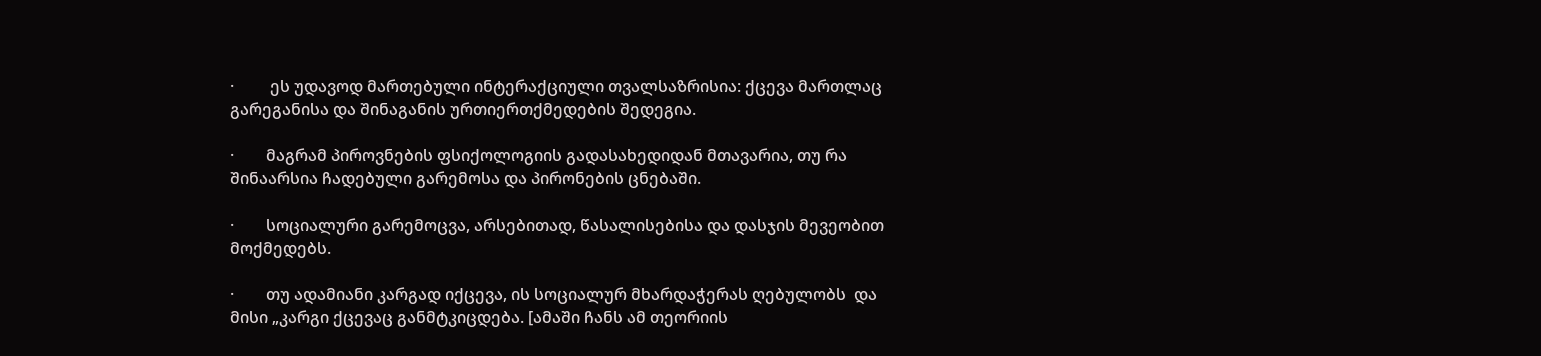·         ეს უდავოდ მართებული ინტერაქციული თვალსაზრისია: ქცევა მართლაც გარეგანისა და შინაგანის ურთიერთქმედების შედეგია.

·        მაგრამ პიროვნების ფსიქოლოგიის გადასახედიდან მთავარია, თუ რა შინაარსია ჩადებული გარემოსა და პირონების ცნებაში.

·        სოციალური გარემოცვა, არსებითად, წასალისებისა და დასჯის მევეობით მოქმედებს.

·        თუ ადამიანი კარგად იქცევა, ის სოციალურ მხარდაჭერას ღებულობს  და მისი „კარგი ქცევაც განმტკიცდება. [ამაში ჩანს ამ თეორიის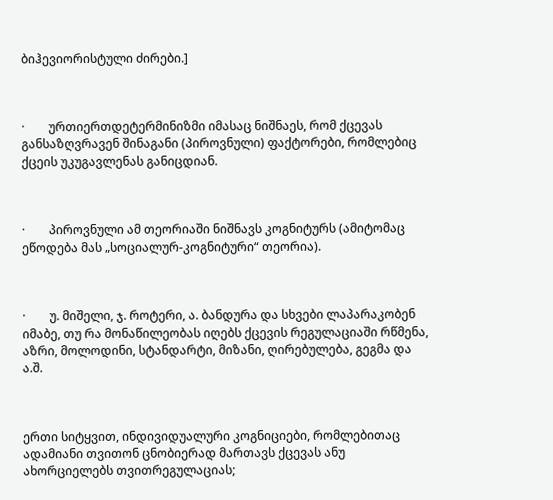ბიჰევიორისტული ძირები.]



·        ურთიერთდეტერმინიზმი იმასაც ნიშნაეს, რომ ქცევას განსაზღვრავენ შინაგანი (პიროვნული) ფაქტორები, რომლებიც ქცეის უკუგავლენას განიცდიან.



·        პიროვნული ამ თეორიაში ნიშნავს კოგნიტურს (ამიტომაც ეწოდება მას „სოციალურ-კოგნიტური“ თეორია).



·        უ. მიშელი, ჯ. როტერი, ა. ბანდურა და სხვები ლაპარაკობენ იმაბე, თუ რა მონაწილეობას იღებს ქცევის რეგულაციაში რწმენა, აზრი, მოლოდინი, სტანდარტი, მიზანი, ღირებულება, გეგმა და ა.შ.



ერთი სიტყვით, ინდივიდუალური კოგნიციები, რომლებითაც ადამიანი თვითონ ცნობიერად მართავს ქცევას ანუ ახორციელებს თვითრეგულაციას;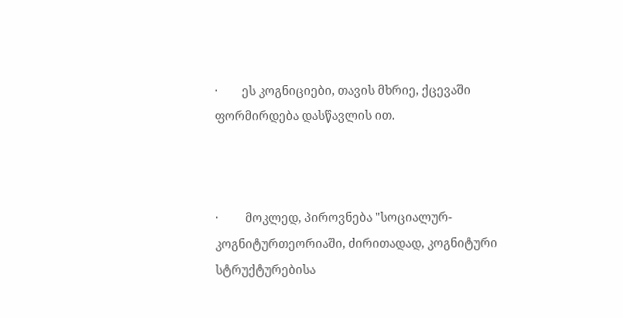·        ეს კოგნიციები, თავის მხრიე, ქცევაში ფორმირდება დასწავლის ით.



·         მოკლედ, პიროვნება "სოციალურ-კოგნიტურთეორიაში, ძირითადად, კოგნიტური სტრუქტურებისა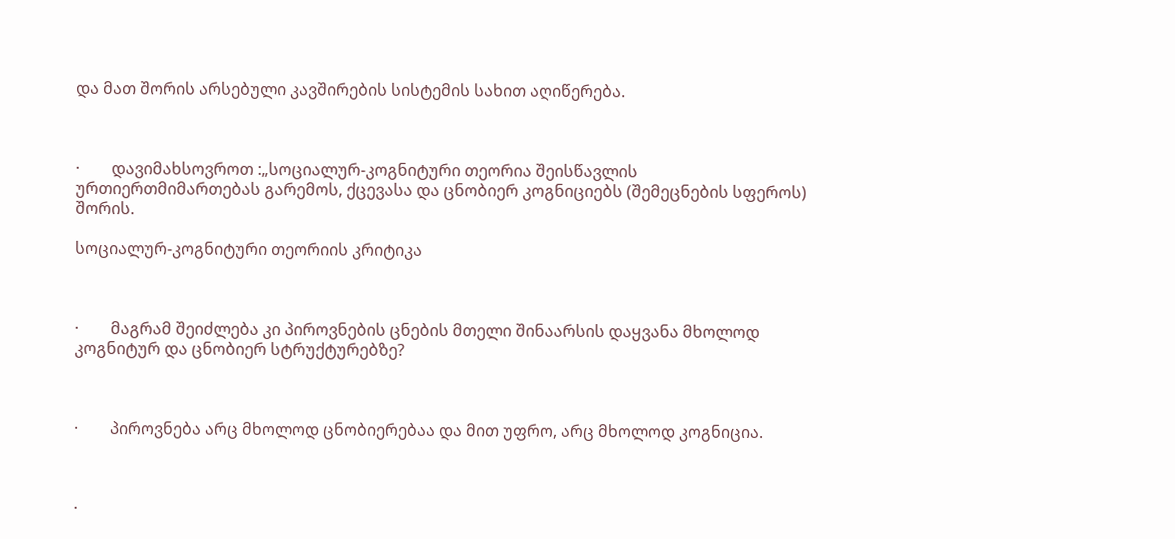და მათ შორის არსებული კავშირების სისტემის სახით აღიწერება.



·        დავიმახსოვროთ :„სოციალურ-კოგნიტური თეორია შეისწავლის ურთიერთმიმართებას გარემოს, ქცევასა და ცნობიერ კოგნიციებს (შემეცნების სფეროს) შორის.

სოციალურ-კოგნიტური თეორიის კრიტიკა



·        მაგრამ შეიძლება კი პიროვნების ცნების მთელი შინაარსის დაყვანა მხოლოდ კოგნიტურ და ცნობიერ სტრუქტურებზე?



·        პიროვნება არც მხოლოდ ცნობიერებაა და მით უფრო, არც მხოლოდ კოგნიცია.



·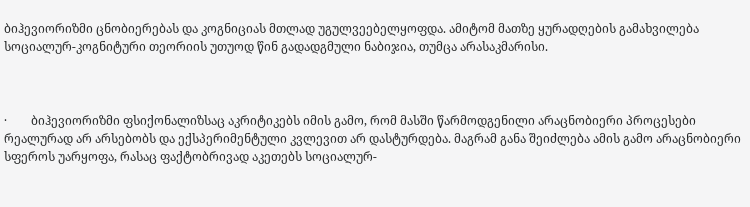ბიჰევიორიზმი ცნობიერებას და კოგნიციას მთლად უგულვეებელყოფდა. ამიტომ მათზე ყურადღების გამახვილება სოციალურ-კოგნიტური თეორიის უთუოდ წინ გადადგმული ნაბიჯია, თუმცა არასაკმარისი.



·        ბიჰევიორიზმი ფსიქონალიზსაც აკრიტიკებს იმის გამო, რომ მასში წარმოდგენილი არაცნობიერი პროცესები რეალურად არ არსებობს და ექსპერიმენტული კვლევით არ დასტურდება. მაგრამ განა შეიძლება ამის გამო არაცნობიერი სფეროს უარყოფა, რასაც ფაქტობრივად აკეთებს სოციალურ-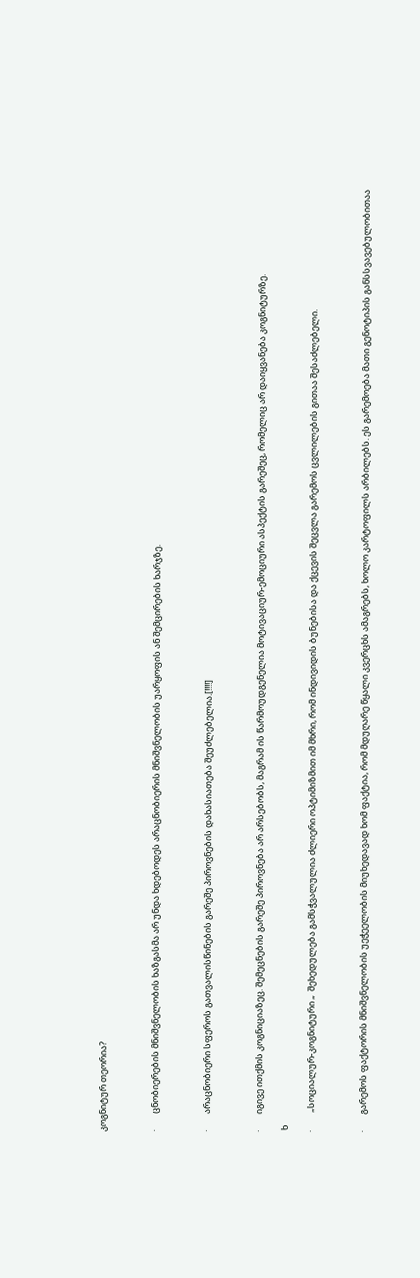კოგნიტურ თეორია?



·        ცნობიერების მნიშვნელობის ხაზგასმა არ უნდა ხდებოდეს არაცნობიერის მნიშვნელობის უარყოფის ან შემცირების ხარჯზე.



·        არაცნობიერი სფეროს გათვალისწინების გარეშე პიროვნების დახასიათება შეუძლებელია.[!!!!]



·        იგივე ითქმის კოგნიციაზეც. შემეცნების გარეშე პიროვნება არ არსებობს, მაგრამ ის წარმოუდგენელია მოტივაციურ-ემოციური ასპექტის გარეშეც, რომელიც არ დაიყვანება კოგნიტურზე.

 ხ

·         „სოციალურ-კოგნიტური „  შეხედულება გამსჭვალულია ძლიერი ოპტიმიზმით იმ მხრი, რომ ინდივიდის ბუნებისა და ქცევის შეცვლა გარემოს ცვლილების გითაა შესაძლებელი.



·        გარემოს ფაქტორის მნიშვნელობის უეჭეელობის მიუხედავად ხომ ფაქტია, რომ მდუღარე წყალი კვერცხს ამაგრებს, ხოლო კარტოფილს არბილებს. ეს გარემოება მათი გენოტიპის განსსვავებულობითაა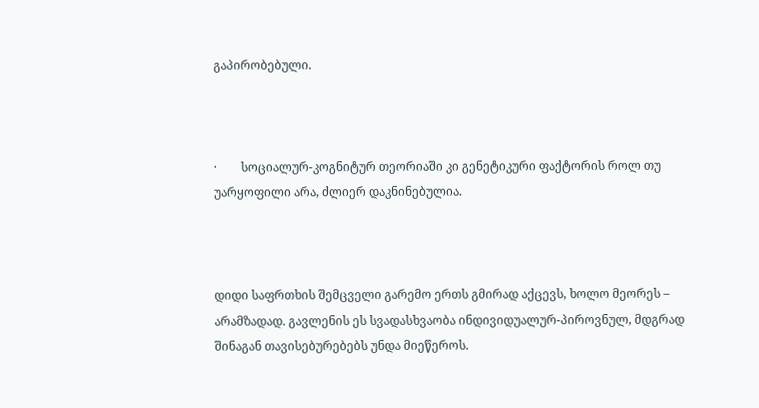გაპირობებული.



·        სოციალურ-კოგნიტურ თეორიაში კი გენეტიკური ფაქტორის როლ თუ უარყოფილი არა, ძლიერ დაკნინებულია.



დიდი საფრთხის შემცველი გარემო ერთს გმირად აქცევს, ხოლო მეორეს – არამზადად. გავლენის ეს სვადასხვაობა ინდივიდუალურ-პიროვნულ, მდგრად შინაგან თავისებურებებს უნდა მიეწეროს.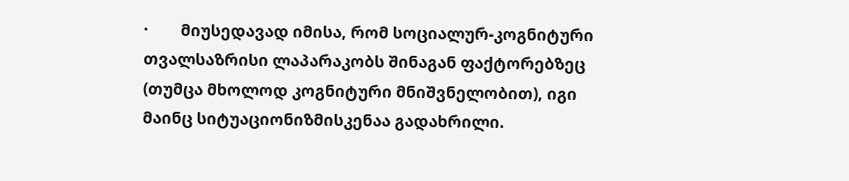·        მიუსედავად იმისა, რომ სოციალურ-კოგნიტური თვალსაზრისი ლაპარაკობს შინაგან ფაქტორებზეც (თუმცა მხოლოდ კოგნიტური მნიშვნელობით), იგი მაინც სიტუაციონიზმისკენაა გადახრილი.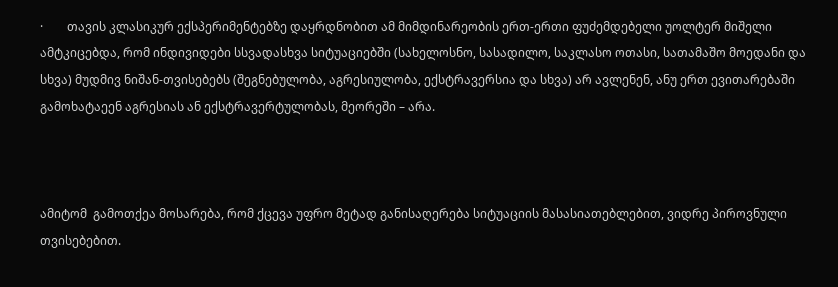·        თავის კლასიკურ ექსპერიმენტებზე დაყრდნობით ამ მიმდინარეობის ერთ-ერთი ფუძემდებელი უოლტერ მიშელი ამტკიცებდა, რომ ინდივიდები სსვადასხვა სიტუაციებში (სახელოსნო, სასადილო, საკლასო ოთასი, სათამაშო მოედანი და სხვა) მუდმივ ნიშან-თვისებებს (შეგნებულობა, აგრესიულობა, ექსტრავერსია და სხვა) არ ავლენენ, ანუ ერთ ევითარებაში გამოხატაეენ აგრესიას ან ექსტრავერტულობას, მეორეში – არა.



ამიტომ  გამოთქეა მოსარება, რომ ქცევა უფრო მეტად განისაღერება სიტუაციის მასასიათებლებით, ვიდრე პიროვნული თვისებებით.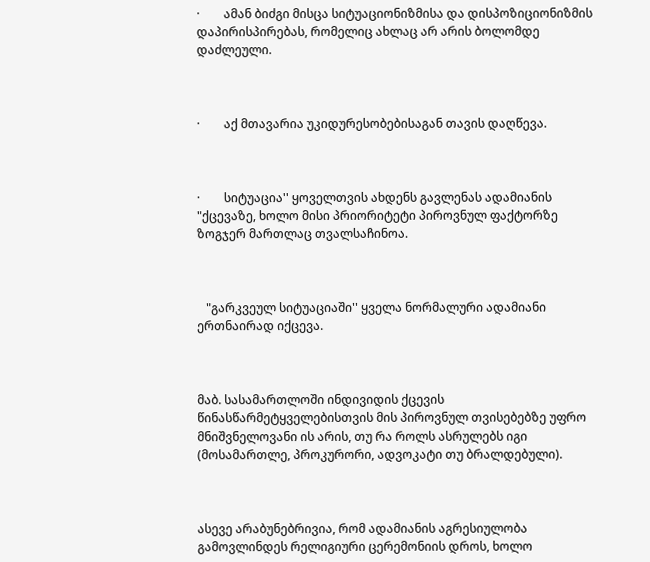·        ამან ბიძგი მისცა სიტუაციონიზმისა და დისპოზიციონიზმის დაპირისპირებას, რომელიც ახლაც არ არის ბოლომდე დაძლეული.



·        აქ მთავარია უკიდურესობებისაგან თავის დაღწევა.



·        სიტუაცია'' ყოველთვის ახდენს გავლენას ადამიანის "ქცევაზე, ხოლო მისი პრიორიტეტი პიროვნულ ფაქტორზე ზოგჯერ მართლაც თვალსაჩინოა.



   "გარკვეულ სიტუაციაში'' ყველა ნორმალური ადამიანი ერთნაირად იქცევა.



მაბ. სასამართლოში ინდივიდის ქცევის წინასწარმეტყველებისთვის მის პიროვნულ თვისებებზე უფრო მნიშვნელოვანი ის არის, თუ რა როლს ასრულებს იგი (მოსამართლე, პროკურორი, ადვოკატი თუ ბრალდებული).



ასევე არაბუნებრივია, რომ ადამიანის აგრესიულობა გამოვლინდეს რელიგიური ცერემონიის დროს, ხოლო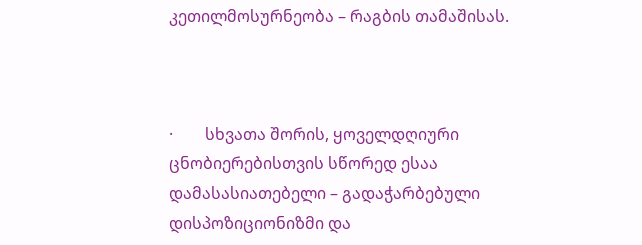კეთილმოსურნეობა – რაგბის თამაშისას.



·        სხვათა შორის, ყოველდღიური ცნობიერებისთვის სწორედ ესაა დამასასიათებელი – გადაჭარბებული დისპოზიციონიზმი და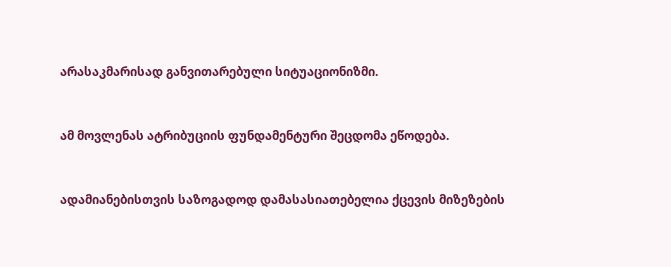არასაკმარისად განვითარებული სიტუაციონიზმი.



ამ მოვლენას ატრიბუციის ფუნდამენტური შეცდომა ეწოდება.



ადამიანებისთვის საზოგადოდ დამასასიათებელია ქცევის მიზეზების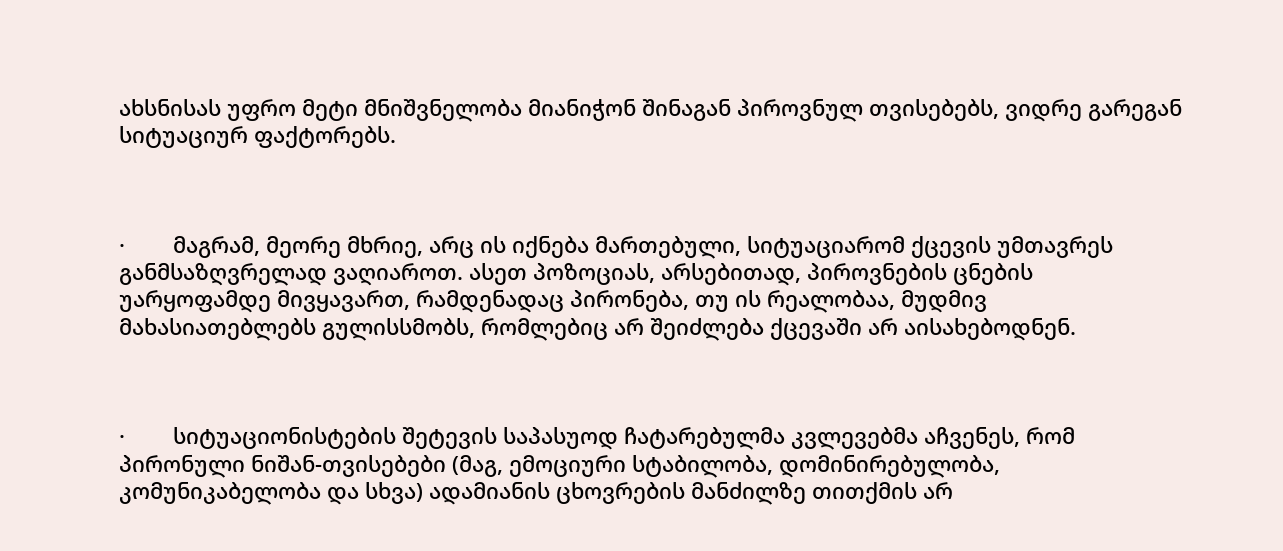ახსნისას უფრო მეტი მნიშვნელობა მიანიჭონ შინაგან პიროვნულ თვისებებს, ვიდრე გარეგან სიტუაციურ ფაქტორებს.



·        მაგრამ, მეორე მხრიე, არც ის იქნება მართებული, სიტუაციარომ ქცევის უმთავრეს განმსაზღვრელად ვაღიაროთ. ასეთ პოზოციას, არსებითად, პიროვნების ცნების უარყოფამდე მივყავართ, რამდენადაც პირონება, თუ ის რეალობაა, მუდმივ მახასიათებლებს გულისსმობს, რომლებიც არ შეიძლება ქცევაში არ აისახებოდნენ.



·        სიტუაციონისტების შეტევის საპასუოდ ჩატარებულმა კვლევებმა აჩვენეს, რომ პირონული ნიშან-თვისებები (მაგ, ემოციური სტაბილობა, დომინირებულობა, კომუნიკაბელობა და სხვა) ადამიანის ცხოვრების მანძილზე თითქმის არ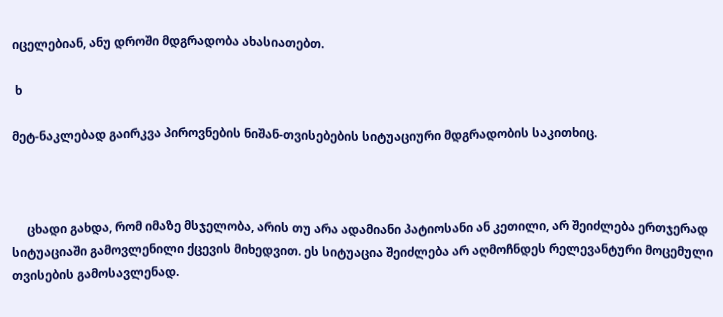იცელებიან, ანუ დროში მდგრადობა ახასიათებთ.

 ხ

მეტ-ნაკლებად გაირკვა პიროვნების ნიშან-თვისებების სიტუაციური მდგრადობის საკითხიც.



     ცხადი გახდა, რომ იმაზე მსჯელობა, არის თუ არა ადამიანი პატიოსანი ან კეთილი, არ შეიძლება ერთჯერად სიტუაციაში გამოვლენილი ქცევის მიხედვით. ეს სიტუაცია შეიძლება არ აღმოჩნდეს რელევანტური მოცემული თვისების გამოსავლენად.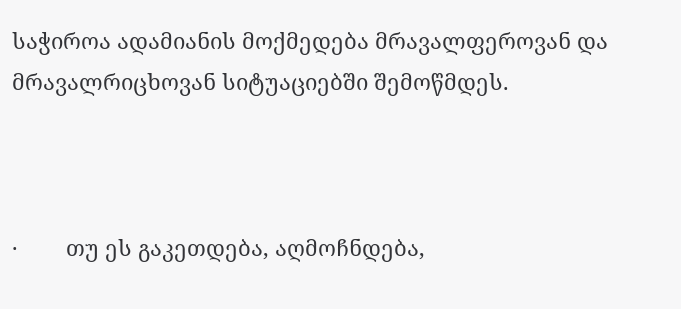საჭიროა ადამიანის მოქმედება მრავალფეროვან და მრავალრიცხოვან სიტუაციებში შემოწმდეს.



·        თუ ეს გაკეთდება, აღმოჩნდება,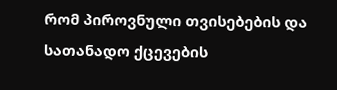რომ პიროვნული თვისებების და სათანადო ქცევების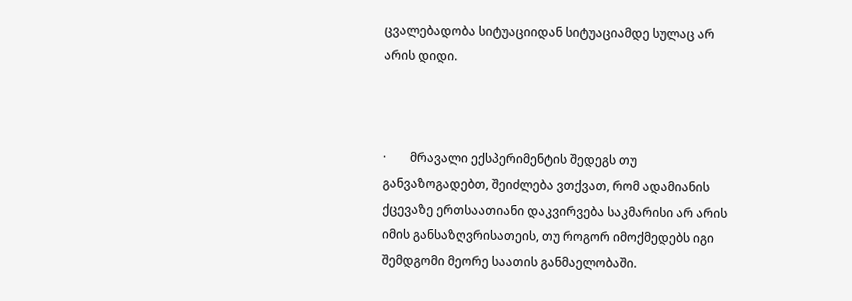ცვალებადობა სიტუაციიდან სიტუაციამდე სულაც არ არის დიდი.



·        მრავალი ექსპერიმენტის შედეგს თუ განვაზოგადებთ, შეიძლება ვთქვათ, რომ ადამიანის ქცევაზე ერთსაათიანი დაკვირვება საკმარისი არ არის იმის განსაზღვრისათეის, თუ როგორ იმოქმედებს იგი შემდგომი მეორე საათის განმაელობაში.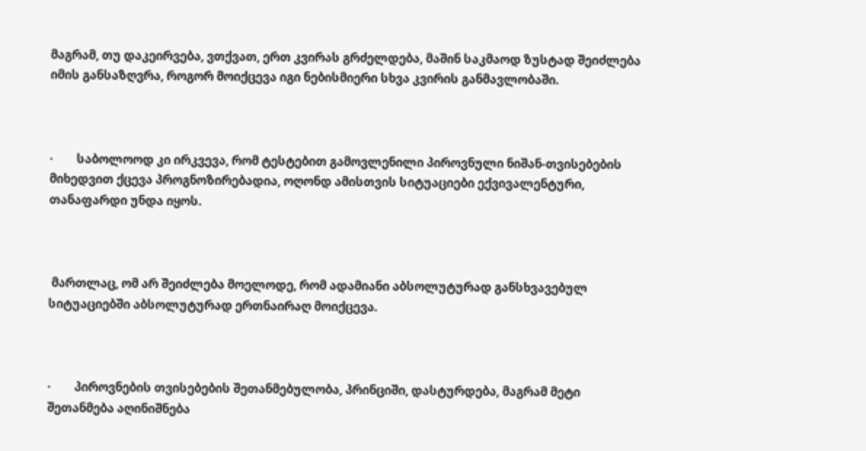მაგრამ, თუ დაკეირვება, ვთქვათ, ერთ კვირას გრძელდება, მაშინ საკმაოდ ზუსტად შეიძლება იმის განსაზღვრა, როგორ მოიქცევა იგი ნებისმიერი სხვა კვირის განმავლობაში.



·        საბოლოოდ კი ირკვევა, რომ ტესტებით გამოვლენილი პიროვნული ნიშან-თვისებების მიხედვით ქცევა პროგნოზირებადია, ოღონდ ამისთვის სიტუაციები ექვივალენტური, თანაფარდი უნდა იყოს.



 მართლაც, ომ არ შეიძლება მოელოდე, რომ ადამიანი აბსოლუტურად განსხვავებულ სიტუაციებში აბსოლუტურად ერთნაირაღ მოიქცევა.



·        პიროვნების თვისებების შეთანმებულობა, პრინციში, დასტურდება, მაგრამ მეტი შეთანმება აღინიშნება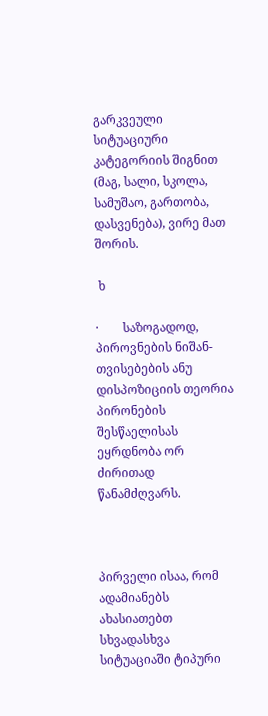გარკვეული სიტუაციური კატეგორიის შიგნით (მაგ, სალი, სკოლა, სამუშაო, გართობა, დასვენება), ვირე მათ შორის.

 ხ

·        საზოგადოდ, პიროვნების ნიშან-თვისებების ანუ დისპოზიციის თეორია პირონების შესწაელისას ეყრდნობა ორ ძირითად წანამძღვარს.



პირველი ისაა, რომ ადამიანებს ახასიათებთ სხვადასხვა სიტუაციაში ტიპური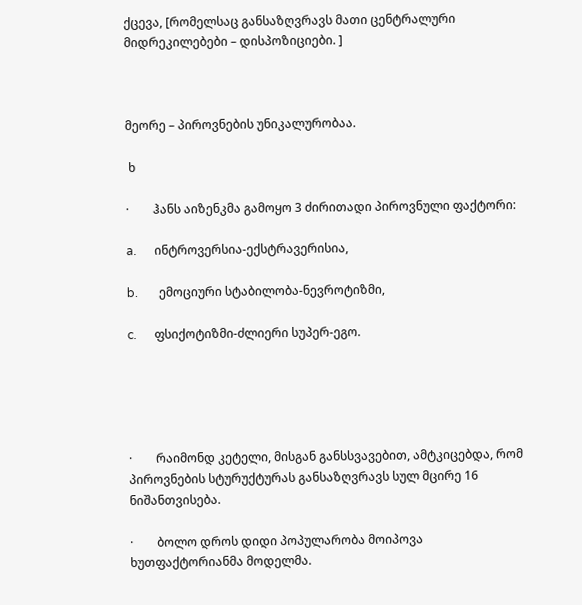ქცევა, [რომელსაც განსაზღვრავს მათი ცენტრალური მიდრეკილებები – დისპოზიციები. ]



მეორე – პიროვნების უნიკალურობაა.

 ხ

·        ჰანს აიზენკმა გამოყო 3 ძირითადი პიროვნული ფაქტორი:

a.      ინტროვერსია-ექსტრავერისია,

b.       ემოციური სტაბილობა-ნევროტიზმი,

c.      ფსიქოტიზმი-ძლიერი სუპერ-ეგო.





·        რაიმონდ კეტელი, მისგან განსსვავებით, ამტკიცებდა, რომ პიროვნების სტურუქტურას განსაზღვრავს სულ მცირე 16 ნიშანთვისება.

·        ბოლო დროს დიდი პოპულარობა მოიპოვა ხუთფაქტორიანმა მოდელმა.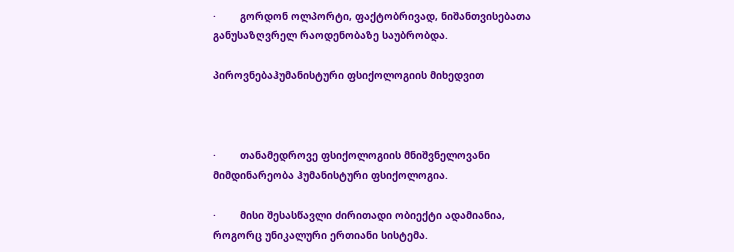·        გორდონ ოლპორტი, ფაქტობრივად, ნიშანთვისებათა განუსაზღვრელ რაოდენობაზე საუბრობდა.

პიროვნებაჰუმანისტური ფსიქოლოგიის მიხედვით



·        თანამედროვე ფსიქოლოგიის მნიშვნელოვანი მიმდინარეობა ჰუმანისტური ფსიქოლოგია.

·        მისი შესასწავლი ძირითადი ობიექტი ადამიანია, როგორც უნიკალური ერთიანი სისტემა.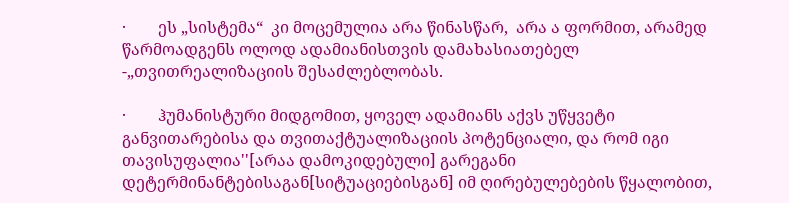·        ეს „სისტემა“  კი მოცემულია არა წინასწარ,  არა ა ფორმით, არამედ წარმოადგენს ოლოდ ადამიანისთვის დამახასიათებელ -„თვითრეალიზაციის შესაძლებლობას.

·        ჰუმანისტური მიდგომით, ყოველ ადამიანს აქვს უწყვეტი განვითარებისა და თვითაქტუალიზაციის პოტენციალი, და რომ იგი თავისუფალია''[არაა დამოკიდებული] გარეგანი დეტერმინანტებისაგან[სიტუაციებისგან] იმ ღირებულებების წყალობით,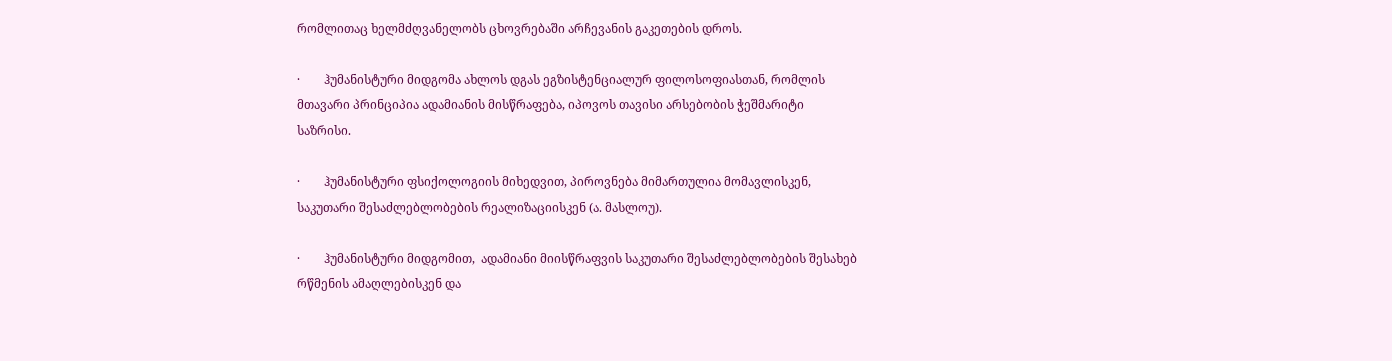რომლითაც ხელმძღვანელობს ცხოვრებაში არჩევანის გაკეთების დროს.

·        ჰუმანისტური მიდგომა ახლოს დგას ეგზისტენციალურ ფილოსოფიასთან, რომლის მთავარი პრინციპია ადამიანის მისწრაფება, იპოვოს თავისი არსებობის ჭეშმარიტი საზრისი.

·        ჰუმანისტური ფსიქოლოგიის მიხედვით, პიროვნება მიმართულია მომავლისკენ, საკუთარი შესაძლებლობების რეალიზაციისკენ (ა. მასლოუ).

·        ჰუმანისტური მიდგომით,  ადამიანი მიისწრაფვის საკუთარი შესაძლებლობების შესახებ რწმენის ამაღლებისკენ და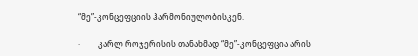“მე”-კონცეფციის ჰარმონიულობისკენ.

·         კარლ როჯერისის თანახმად “მე”-კონცეფცია არის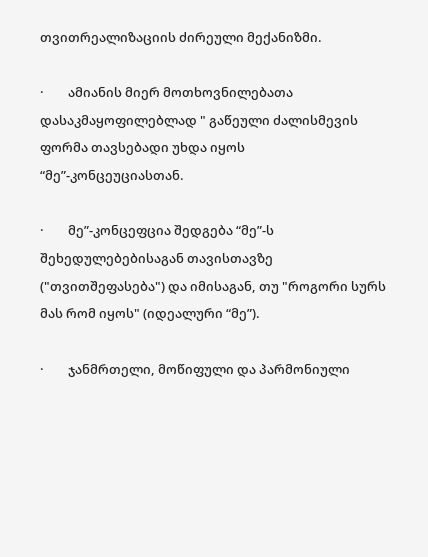თვითრეალიზაციის ძირეული მექანიზმი.

·        ამიანის მიერ მოთხოვნილებათა დასაკმაყოფილებლად " გაწეული ძალისმევის ფორმა თავსებადი უხდა იყოს “მე”-კონცეუციასთან.

·        მე”-კონცეფცია შედგება “მე”-ს შეხედულებებისაგან თავისთავზე ("თვითშეფასება") და იმისაგან, თუ "როგორი სურს მას რომ იყოს" (იდეალური “მე”).

·        ჯანმრთელი, მოწიფული და პარმონიული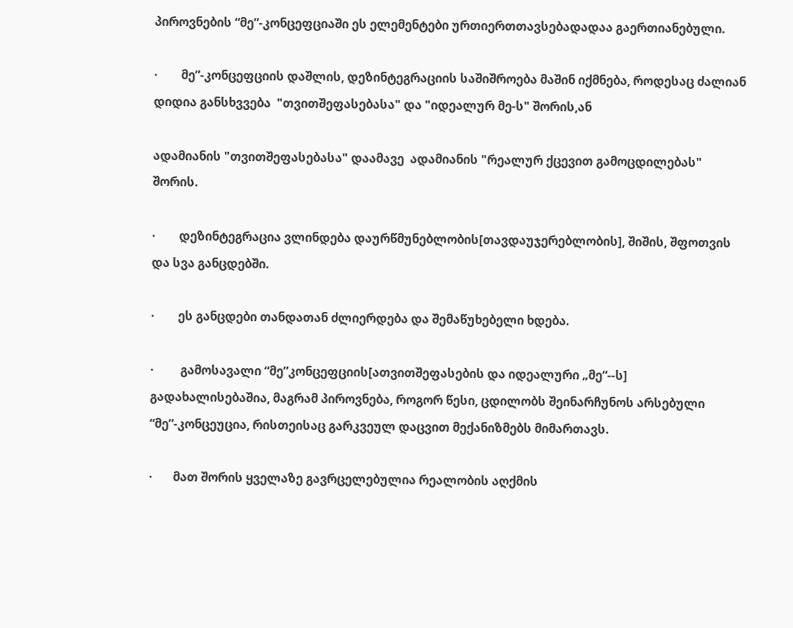პიროვნების “მე”-კონცეფციაში ეს ელემენტები ურთიერთთავსებადადაა გაერთიანებული.

·        მე”-კონცეფციის დაშლის, დეზინტეგრაციის საშიშროება მაშინ იქმნება, როდესაც ძალიან დიდია განსხვვება  "თვითშეფასებასა" და "იდეალურ მე-ს" შორის,ან

ადამიანის "თვითშეფასებასა" დაამავე  ადამიანის "რეალურ ქცევით გამოცდილებას" შორის.

·        დეზინტეგრაცია ვლინდება დაურწმუნებლობის[თავდაუჯერებლობის], შიშის, შფოთვის და სვა განცდებში.

·        ეს განცდები თანდათან ძლიერდება და შემაწუხებელი ხდება.

·         გამოსავალი “მე”კონცეფციის[ათვითშეფასების და იდეალური „მე“--ს] გადახალისებაშია, მაგრამ პიროვნება, როგორ წესი, ცდილობს შეინარჩუნოს არსებული “მე”-კონცეუცია, რისთეისაც გარკვეულ დაცვით მექანიზმებს მიმართავს.

·       მათ შორის ყველაზე გავრცელებულია რეალობის აღქმის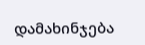დამახინჯება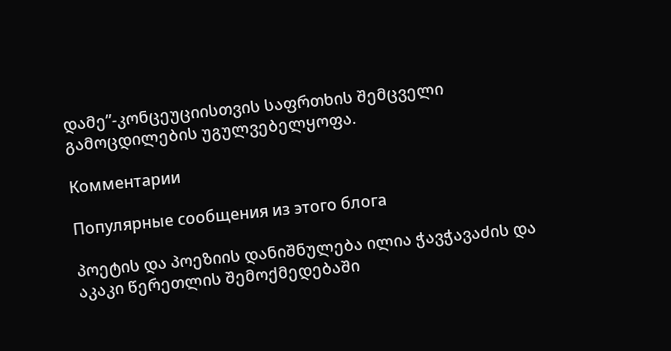დამე”-კონცეუციისთვის საფრთხის შემცველი გამოცდილების უგულვებელყოფა.

Комментарии

Популярные сообщения из этого блога

პოეტის და პოეზიის დანიშნულება ილია ჭავჭავაძის და აკაკი წერეთლის შემოქმედებაში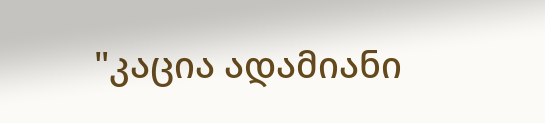"კაცია ადამიანი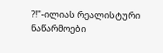?!"-ილიას რეალისტური ნაწარმოები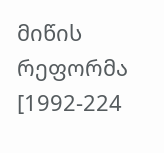მიწის რეფორმა [1992-224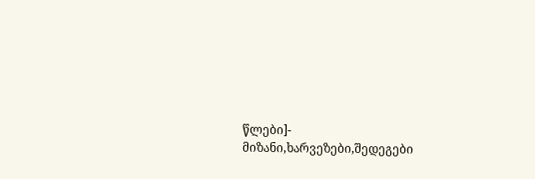წლები]- მიზანი,ხარვეზები,შედეგები